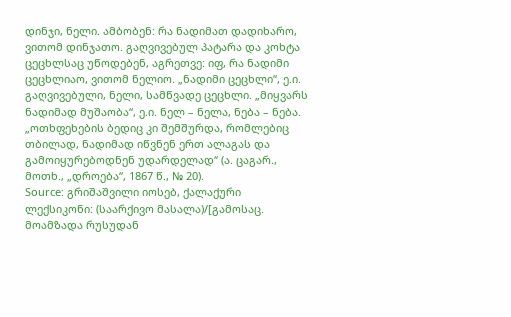დინჯი, ნელი. ამბობენ: რა ნადიმათ დადიხარო, ვითომ დინჯათო. გაღვივებულ პატარა და კოხტა ცეცხლსაც უწოდებენ, აგრეთვე: იფ, რა ნადიმი ცეცხლიაო, ვითომ ნელიო. „ნადიმი ცეცხლი“, ე.ი. გაღვივებული, ნელი, სამწვადე ცეცხლი. „მიყვარს ნადიმად მუშაობა“, ე.ი. ნელ – ნელა, ნება – ნება. „ოთხფეხების ბედიც კი შემშურდა, რომლებიც თბილად, ნადიმად იწვნენ ერთ ალაგას და გამოიყურებოდნენ უდარდელად“ (ა. ცაგარ., მოთხ., „დროება“, 1867 წ., № 20).
Source: გრიშაშვილი იოსებ, ქალაქური ლექსიკონი: (საარქივო მასალა)/[გამოსაც. მოამზადა რუსუდან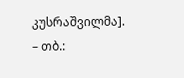კუსრაშვილმა]. – თბ.: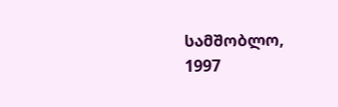სამშობლო, 1997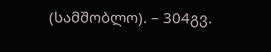(სამშობლო). – 304გვ.